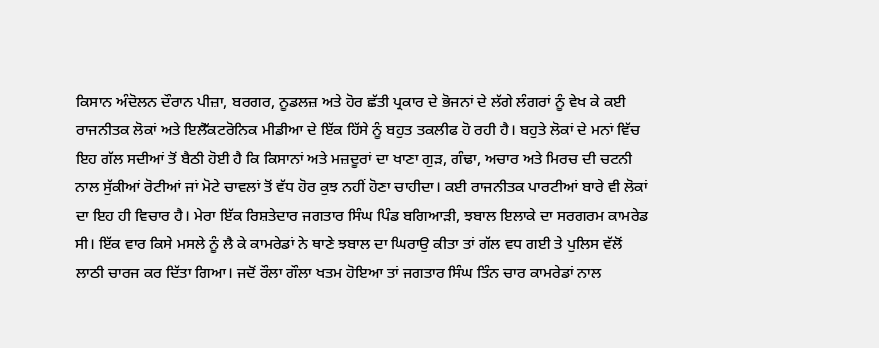ਕਿਸਾਨ ਅੰਦੋਲਨ ਦੌਰਾਨ ਪੀਜ਼ਾ, ਬਰਗਰ, ਨੂਡਲਜ਼ ਅਤੇ ਹੋਰ ਛੱਤੀ ਪ੍ਰਕਾਰ ਦੇ ਭੋਜਨਾਂ ਦੇ ਲੱਗੇ ਲੰਗਰਾਂ ਨੂੰ ਵੇਖ ਕੇ ਕਈ ਰਾਜਨੀਤਕ ਲੋਕਾਂ ਅਤੇ ਇਲੈੱਕਟਰੋਨਿਕ ਮੀਡੀਆ ਦੇ ਇੱਕ ਹਿੱਸੇ ਨੂੰ ਬਹੁਤ ਤਕਲੀਫ ਹੋ ਰਹੀ ਹੈ। ਬਹੁਤੇ ਲੋਕਾਂ ਦੇ ਮਨਾਂ ਵਿੱਚ ਇਹ ਗੱਲ ਸਦੀਆਂ ਤੋਂ ਬੈਠੀ ਹੋਈ ਹੈ ਕਿ ਕਿਸਾਨਾਂ ਅਤੇ ਮਜ਼ਦੂਰਾਂ ਦਾ ਖਾਣਾ ਗੁੜ, ਗੰਢਾ, ਅਚਾਰ ਅਤੇ ਮਿਰਚ ਦੀ ਚਟਨੀ ਨਾਲ ਸੁੱਕੀਆਂ ਰੋਟੀਆਂ ਜਾਂ ਮੋਟੇ ਚਾਵਲਾਂ ਤੋਂ ਵੱਧ ਹੋਰ ਕੁਝ ਨਹੀਂ ਹੋਣਾ ਚਾਹੀਦਾ। ਕਈ ਰਾਜਨੀਤਕ ਪਾਰਟੀਆਂ ਬਾਰੇ ਵੀ ਲੋਕਾਂ ਦਾ ਇਹ ਹੀ ਵਿਚਾਰ ਹੈ। ਮੇਰਾ ਇੱਕ ਰਿਸ਼ਤੇਦਾਰ ਜਗਤਾਰ ਸਿੰਘ ਪਿੰਡ ਬਗਿਆੜੀ, ਝਬਾਲ ਇਲਾਕੇ ਦਾ ਸਰਗਰਮ ਕਾਮਰੇਡ ਸੀ। ਇੱਕ ਵਾਰ ਕਿਸੇ ਮਸਲੇ ਨੂੰ ਲੈ ਕੇ ਕਾਮਰੇਡਾਂ ਨੇ ਥਾਣੇ ਝਬਾਲ ਦਾ ਘਿਰਾਉ ਕੀਤਾ ਤਾਂ ਗੱਲ ਵਧ ਗਈ ਤੇ ਪੁਲਿਸ ਵੱਲੋਂ ਲਾਠੀ ਚਾਰਜ ਕਰ ਦਿੱਤਾ ਗਿਆ। ਜਦੋਂ ਰੌਲਾ ਗੌਲਾ ਖਤਮ ਹੋਇਆ ਤਾਂ ਜਗਤਾਰ ਸਿੰਘ ਤਿੰਨ ਚਾਰ ਕਾਮਰੇਡਾਂ ਨਾਲ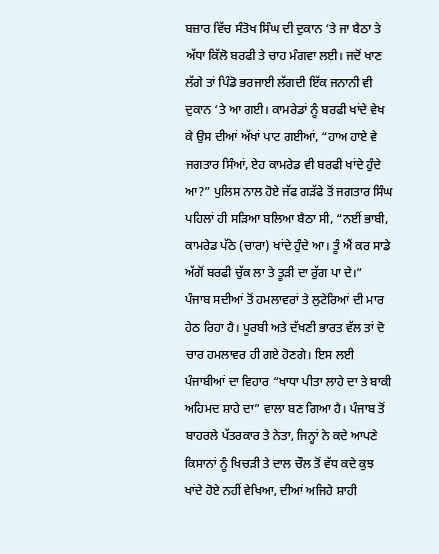ਬਜ਼ਾਰ ਵਿੱਚ ਸੰਤੋਖ ਸਿੰਘ ਦੀ ਦੁਕਾਨ ‘ਤੇ ਜਾ ਬੈਠਾ ਤੇ ਅੱਧਾ ਕਿੱਲੋ ਬਰਫੀ ਤੇ ਚਾਹ ਮੰਗਵਾ ਲਈ। ਜਦੋਂ ਖਾਣ ਲੱਗੇ ਤਾਂ ਪਿੰਡੋ ਭਰਜਾਈ ਲੱਗਦੀ ਇੱਕ ਜਨਾਨੀ ਵੀ ਦੁਕਾਨ ‘ਤੇ ਆ ਗਈ। ਕਾਮਰੇਡਾਂ ਨੂੰ ਬਰਫੀ ਖਾਂਦੇ ਵੇਖ ਕੇ ਉਸ ਦੀਆਂ ਅੱਖਾਂ ਪਾਟ ਗਈਆਂ, “ਹਾਅ ਹਾਏ ਵੇ ਜਗਤਾਰ ਸਿੰਆਂ, ਏਹ ਕਾਮਰੇਡ ਵੀ ਬਰਫੀ ਖਾਂਦੇ ਹੁੰਦੇ ਆ?” ਪੁਲਿਸ ਨਾਲ ਹੋਏ ਜੱਫ ਗੜੱਫੇ ਤੋਂ ਜਗਤਾਰ ਸਿੰਘ ਪਹਿਲਾਂ ਹੀ ਸੜਿਆ ਬਲਿਆ ਬੈਠਾ ਸੀ, “ਨਈਂ ਭਾਬੀ, ਕਾਮਰੇਡ ਪੱਠੇ (ਚਾਰਾ) ਖਾਂਦੇ ਹੁੰਦੇ ਆ। ਤੂੰ ਐਂ ਕਰ ਸਾਡੇ ਅੱਗੋਂ ਬਰਫੀ ਚੁੱਕ ਲਾ ਤੇ ਤੂੜੀ ਦਾ ਰੁੱਗ ਪਾ ਦੇ।”
ਪੰਜਾਬ ਸਦੀਆਂ ਤੋਂ ਹਮਲਾਵਰਾਂ ਤੇ ਲੁਟੇਰਿਆਂ ਦੀ ਮਾਰ ਹੇਠ ਰਿਹਾ ਹੈ। ਪੂਰਬੀ ਅਤੇ ਦੱਖਣੀ ਭਾਰਤ ਵੱਲ ਤਾਂ ਦੋ ਚਾਰ ਹਮਲਾਵਰ ਹੀ ਗਏ ਹੋਣਗੇ। ਇਸ ਲਈ ਪੰਜਾਬੀਆਂ ਦਾ ਵਿਹਾਰ “ਖਾਧਾ ਪੀਤਾ ਲਾਹੇ ਦਾ ਤੇ ਬਾਕੀ ਅਹਿਮਦ ਸ਼ਾਹੇ ਦਾ” ਵਾਲਾ ਬਣ ਗਿਆ ਹੈ। ਪੰਜਾਬ ਤੋਂ ਬਾਹਰਲੇ ਪੱਤਰਕਾਰ ਤੇ ਨੇਤਾ, ਜਿਨ੍ਹਾਂ ਨੇ ਕਦੇ ਆਪਣੇ ਕਿਸਾਨਾਂ ਨੂੰ ਖਿਚੜੀ ਤੇ ਦਾਲ ਚੌਲ ਤੋਂ ਵੱਧ ਕਦੇ ਕੁਝ ਖਾਂਦੇ ਹੋਏ ਨਹੀਂ ਵੇਖਿਆ, ਦੀਆਂ ਅਜਿਹੇ ਸ਼ਾਹੀ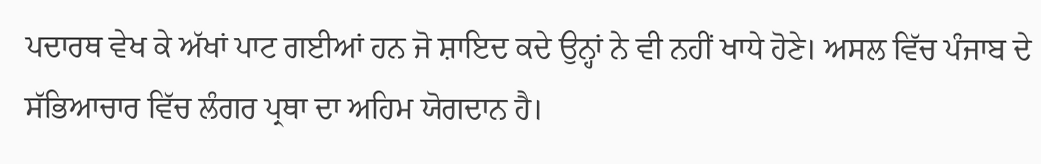ਪਦਾਰਥ ਵੇਖ ਕੇ ਅੱਖਾਂ ਪਾਟ ਗਈਆਂ ਹਨ ਜੋ ਸ਼ਾਇਦ ਕਦੇ ਉਨ੍ਹਾਂ ਨੇ ਵੀ ਨਹੀਂ ਖਾਧੇ ਹੋਣੇ। ਅਸਲ ਵਿੱਚ ਪੰਜਾਬ ਦੇ ਸੱਭਿਆਚਾਰ ਵਿੱਚ ਲੰਗਰ ਪ੍ਰਥਾ ਦਾ ਅਹਿਮ ਯੋਗਦਾਨ ਹੈ।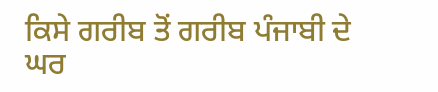ਕਿਸੇ ਗਰੀਬ ਤੋਂ ਗਰੀਬ ਪੰਜਾਬੀ ਦੇ ਘਰ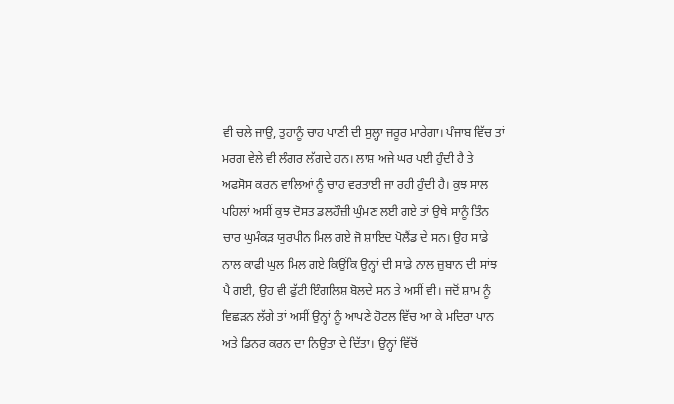ਵੀ ਚਲੇ ਜਾਉ, ਤੁਹਾਨੂੰ ਚਾਹ ਪਾਣੀ ਦੀ ਸੁਲ੍ਹਾ ਜਰੂਰ ਮਾਰੇਗਾ। ਪੰਜਾਬ ਵਿੱਚ ਤਾਂ ਮਰਗ ਵੇਲੇ ਵੀ ਲੰਗਰ ਲੱਗਦੇ ਹਨ। ਲਾਸ਼ ਅਜੇ ਘਰ ਪਈ ਹੁੰਦੀ ਹੈ ਤੇ ਅਫਸੋਸ ਕਰਨ ਵਾਲਿਆਂ ਨੂੰ ਚਾਹ ਵਰਤਾਈ ਜਾ ਰਹੀ ਹੁੰਦੀ ਹੈ। ਕੁਝ ਸਾਲ ਪਹਿਲਾਂ ਅਸੀਂ ਕੁਝ ਦੋਸਤ ਡਲਹੌਜ਼ੀ ਘੁੰਮਣ ਲਈ ਗਏ ਤਾਂ ਉਥੇ ਸਾਨੂੰ ਤਿੰਨ ਚਾਰ ਘੁਮੰਕੜ ਯੁਰਪੀਨ ਮਿਲ ਗਏ ਜੋ ਸ਼ਾਇਦ ਪੋਲੈਂਡ ਦੇ ਸਨ। ਉਹ ਸਾਡੇ ਨਾਲ ਕਾਫੀ ਘੁਲ ਮਿਲ ਗਏ ਕਿਉਂਕਿ ਉਨ੍ਹਾਂ ਦੀ ਸਾਡੇ ਨਾਲ ਜ਼ੁਬਾਨ ਦੀ ਸਾਂਝ ਪੈ ਗਈ, ਉਹ ਵੀ ਫੁੱਟੀ ਇੰਗਲਿਸ਼ ਬੋਲਦੇ ਸਨ ਤੇ ਅਸੀਂ ਵੀ। ਜਦੋਂ ਸ਼ਾਮ ਨੂੰ ਵਿਛੜਨ ਲੱਗੇ ਤਾਂ ਅਸੀਂ ਉਨ੍ਹਾਂ ਨੂੰ ਆਪਣੇ ਹੋਟਲ ਵਿੱਚ ਆ ਕੇ ਮਦਿਰਾ ਪਾਨ ਅਤੇ ਡਿਨਰ ਕਰਨ ਦਾ ਨਿਉਤਾ ਦੇ ਦਿੱਤਾ। ਉਨ੍ਹਾਂ ਵਿੱਚੋਂ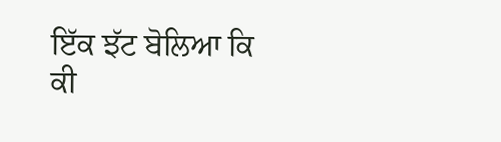ਇੱਕ ਝੱਟ ਬੋਲਿਆ ਕਿ ਕੀ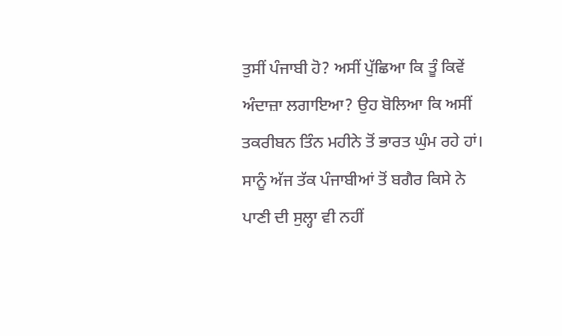ਤੁਸੀਂ ਪੰਜਾਬੀ ਹੋ? ਅਸੀਂ ਪੁੱਛਿਆ ਕਿ ਤੂੰ ਕਿਵੇਂ ਅੰਦਾਜ਼ਾ ਲਗਾਇਆ? ਉਹ ਬੋਲਿਆ ਕਿ ਅਸੀਂ ਤਕਰੀਬਨ ਤਿੰਨ ਮਹੀਨੇ ਤੋਂ ਭਾਰਤ ਘੁੰਮ ਰਹੇ ਹਾਂ। ਸਾਨੂੰ ਅੱਜ ਤੱਕ ਪੰਜਾਬੀਆਂ ਤੋਂ ਬਗੈਰ ਕਿਸੇ ਨੇ ਪਾਣੀ ਦੀ ਸੁਲ੍ਹਾ ਵੀ ਨਹੀਂ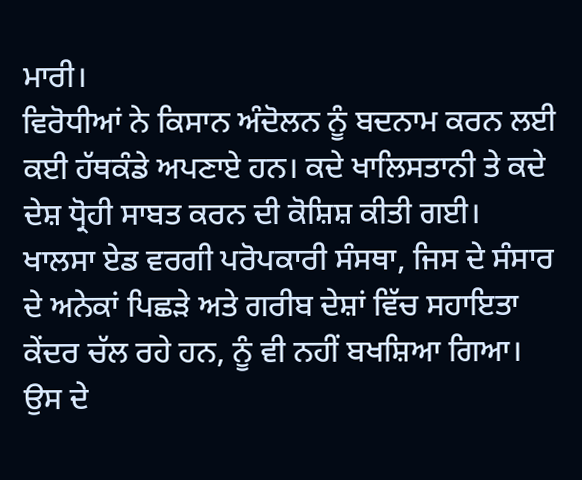ਮਾਰੀ।
ਵਿਰੋਧੀਆਂ ਨੇ ਕਿਸਾਨ ਅੰਦੋਲਨ ਨੂੰ ਬਦਨਾਮ ਕਰਨ ਲਈ ਕਈ ਹੱਥਕੰਡੇ ਅਪਣਾਏ ਹਨ। ਕਦੇ ਖਾਲਿਸਤਾਨੀ ਤੇ ਕਦੇ ਦੇਸ਼ ਧ੍ਰੋਹੀ ਸਾਬਤ ਕਰਨ ਦੀ ਕੋਸ਼ਿਸ਼ ਕੀਤੀ ਗਈ। ਖਾਲਸਾ ਏਡ ਵਰਗੀ ਪਰੋਪਕਾਰੀ ਸੰਸਥਾ, ਜਿਸ ਦੇ ਸੰਸਾਰ ਦੇ ਅਨੇਕਾਂ ਪਿਛੜੇ ਅਤੇ ਗਰੀਬ ਦੇਸ਼ਾਂ ਵਿੱਚ ਸਹਾਇਤਾ ਕੇਂਦਰ ਚੱਲ ਰਹੇ ਹਨ, ਨੂੰ ਵੀ ਨਹੀਂ ਬਖਸ਼ਿਆ ਗਿਆ। ਉਸ ਦੇ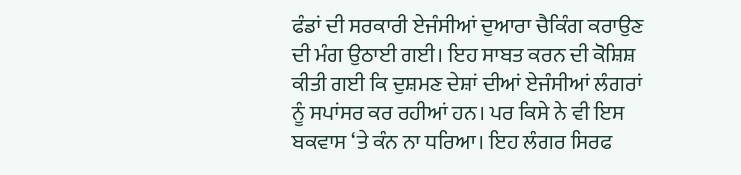ਫੰਡਾਂ ਦੀ ਸਰਕਾਰੀ ਏਜੰਸੀਆਂ ਦੁਆਰਾ ਚੈਕਿੰਗ ਕਰਾਉਣ ਦੀ ਮੰਗ ਉਠਾਈ ਗਈ। ਇਹ ਸਾਬਤ ਕਰਨ ਦੀ ਕੋਸ਼ਿਸ਼ ਕੀਤੀ ਗਈ ਕਿ ਦੁਸ਼ਮਣ ਦੇਸ਼ਾਂ ਦੀਆਂ ਏਜੰਸੀਆਂ ਲੰਗਰਾਂ ਨੂੰ ਸਪਾਂਸਰ ਕਰ ਰਹੀਆਂ ਹਨ। ਪਰ ਕਿਸੇ ਨੇ ਵੀ ਇਸ ਬਕਵਾਸ ‘ਤੇ ਕੰਨ ਨਾ ਧਰਿਆ। ਇਹ ਲੰਗਰ ਸਿਰਫ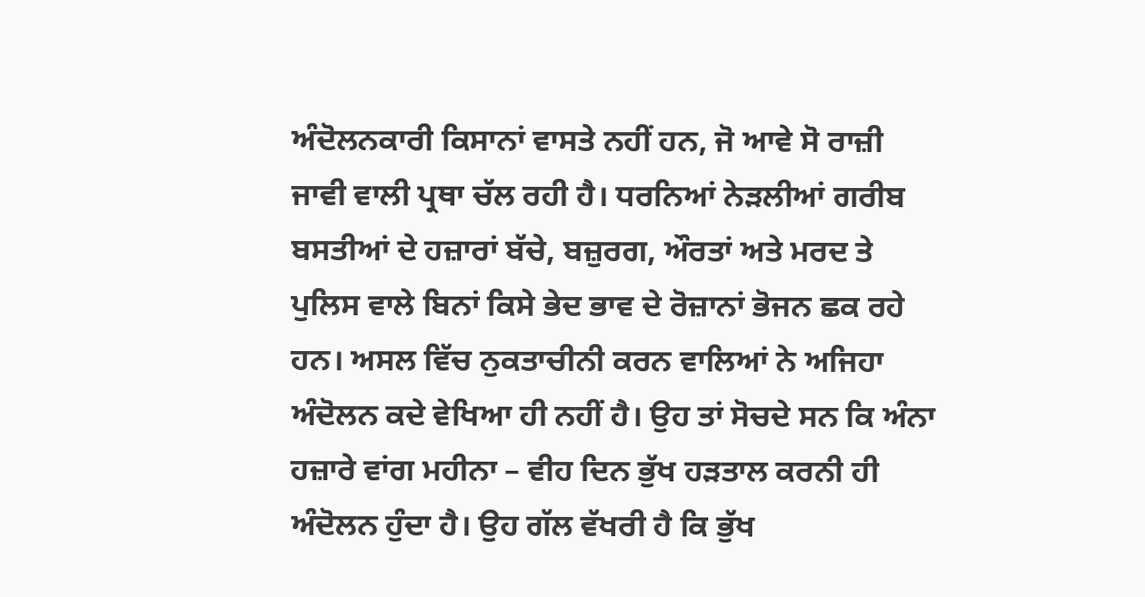ਅੰਦੋਲਨਕਾਰੀ ਕਿਸਾਨਾਂ ਵਾਸਤੇ ਨਹੀਂ ਹਨ, ਜੋ ਆਵੇ ਸੋ ਰਾਜ਼ੀ ਜਾਵੀ ਵਾਲੀ ਪ੍ਰਥਾ ਚੱਲ ਰਹੀ ਹੈ। ਧਰਨਿਆਂ ਨੇੜਲੀਆਂ ਗਰੀਬ ਬਸਤੀਆਂ ਦੇ ਹਜ਼ਾਰਾਂ ਬੱਚੇ, ਬਜ਼ੁਰਗ, ਔਰਤਾਂ ਅਤੇ ਮਰਦ ਤੇ ਪੁਲਿਸ ਵਾਲੇ ਬਿਨਾਂ ਕਿਸੇ ਭੇਦ ਭਾਵ ਦੇ ਰੋਜ਼ਾਨਾਂ ਭੋਜਨ ਛਕ ਰਹੇ ਹਨ। ਅਸਲ ਵਿੱਚ ਨੁਕਤਾਚੀਨੀ ਕਰਨ ਵਾਲਿਆਂ ਨੇ ਅਜਿਹਾ ਅੰਦੋਲਨ ਕਦੇ ਵੇਖਿਆ ਹੀ ਨਹੀਂ ਹੈ। ਉਹ ਤਾਂ ਸੋਚਦੇ ਸਨ ਕਿ ਅੰਨਾ ਹਜ਼ਾਰੇ ਵਾਂਗ ਮਹੀਨਾ – ਵੀਹ ਦਿਨ ਭੁੱਖ ਹੜਤਾਲ ਕਰਨੀ ਹੀ ਅੰਦੋਲਨ ਹੁੰਦਾ ਹੈ। ਉਹ ਗੱਲ ਵੱਖਰੀ ਹੈ ਕਿ ਭੁੱਖ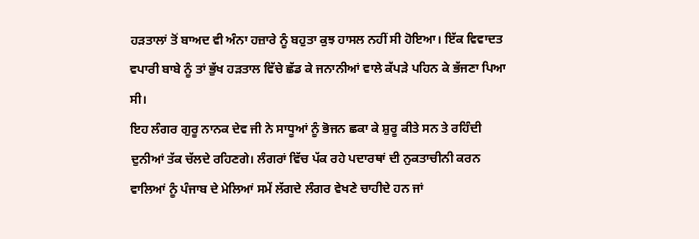ਹੜਤਾਲਾਂ ਤੋਂ ਬਾਅਦ ਵੀ ਅੰਨਾ ਹਜ਼ਾਰੇ ਨੂੰ ਬਹੁਤਾ ਕੁਝ ਹਾਸਲ ਨਹੀਂ ਸੀ ਹੋਇਆ। ਇੱਕ ਵਿਵਾਦਤ ਵਪਾਰੀ ਬਾਬੇ ਨੂੰ ਤਾਂ ਭੁੱਖ ਹੜਤਾਲ ਵਿੱਚੇ ਛੱਡ ਕੇ ਜਨਾਨੀਆਂ ਵਾਲੇ ਕੱਪੜੇ ਪਹਿਨ ਕੇ ਭੱਜਣਾ ਪਿਆ ਸੀ।
ਇਹ ਲੰਗਰ ਗੁਰੂ ਨਾਨਕ ਦੇਵ ਜੀ ਨੇ ਸਾਧੂਆਂ ਨੂੰ ਭੋਜਨ ਛਕਾ ਕੇ ਸ਼ੁਰੂ ਕੀਤੇ ਸਨ ਤੇ ਰਹਿੰਦੀ ਦੁਨੀਆਂ ਤੱਕ ਚੱਲਦੇ ਰਹਿਣਗੇ। ਲੰਗਰਾਂ ਵਿੱਚ ਪੱਕ ਰਹੇ ਪਦਾਰਥਾਂ ਦੀ ਨੁਕਤਾਚੀਨੀ ਕਰਨ ਵਾਲਿਆਂ ਨੂੰ ਪੰਜਾਬ ਦੇ ਮੇਲਿਆਂ ਸਮੇਂ ਲੱਗਦੇ ਲੰਗਰ ਵੇਖਣੇ ਚਾਹੀਦੇ ਹਨ ਜਾਂ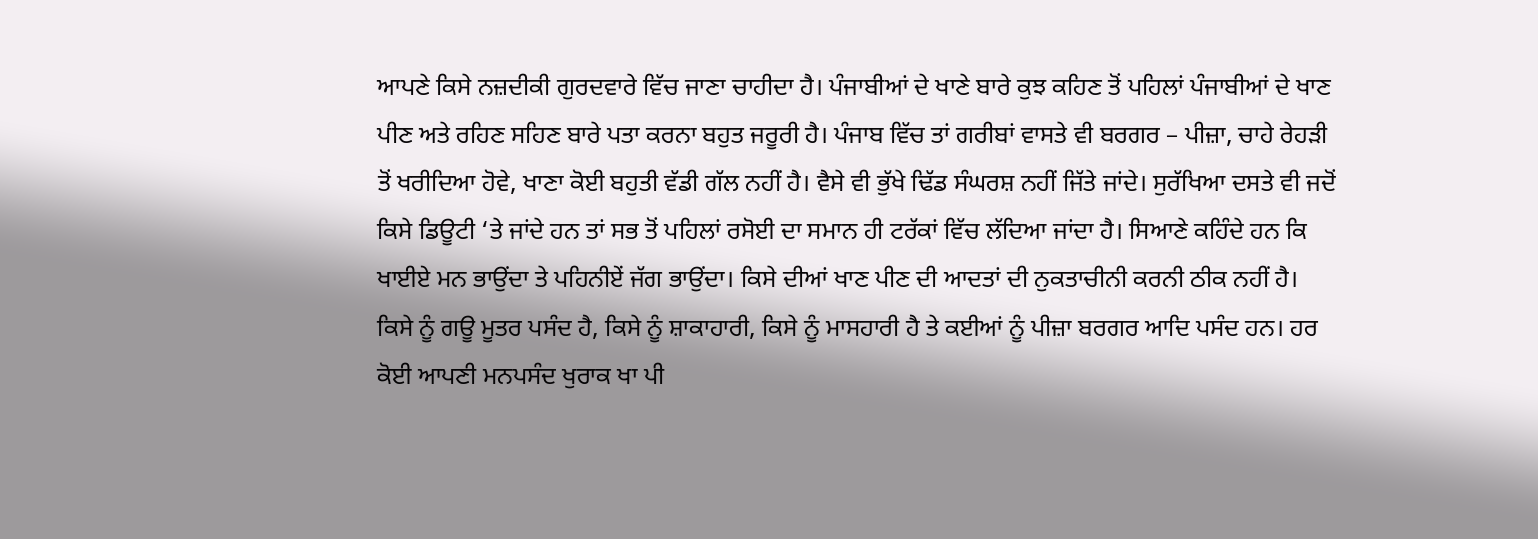ਆਪਣੇ ਕਿਸੇ ਨਜ਼ਦੀਕੀ ਗੁਰਦਵਾਰੇ ਵਿੱਚ ਜਾਣਾ ਚਾਹੀਦਾ ਹੈ। ਪੰਜਾਬੀਆਂ ਦੇ ਖਾਣੇ ਬਾਰੇ ਕੁਝ ਕਹਿਣ ਤੋਂ ਪਹਿਲਾਂ ਪੰਜਾਬੀਆਂ ਦੇ ਖਾਣ ਪੀਣ ਅਤੇ ਰਹਿਣ ਸਹਿਣ ਬਾਰੇ ਪਤਾ ਕਰਨਾ ਬਹੁਤ ਜਰੂਰੀ ਹੈ। ਪੰਜਾਬ ਵਿੱਚ ਤਾਂ ਗਰੀਬਾਂ ਵਾਸਤੇ ਵੀ ਬਰਗਰ – ਪੀਜ਼ਾ, ਚਾਹੇ ਰੇਹੜੀ ਤੋਂ ਖਰੀਦਿਆ ਹੋਵੇ, ਖਾਣਾ ਕੋਈ ਬਹੁਤੀ ਵੱਡੀ ਗੱਲ ਨਹੀਂ ਹੈ। ਵੈਸੇ ਵੀ ਭੁੱਖੇ ਢਿੱਡ ਸੰਘਰਸ਼ ਨਹੀਂ ਜਿੱਤੇ ਜਾਂਦੇ। ਸੁਰੱਖਿਆ ਦਸਤੇ ਵੀ ਜਦੋਂ ਕਿਸੇ ਡਿਊਟੀ ‘ਤੇ ਜਾਂਦੇ ਹਨ ਤਾਂ ਸਭ ਤੋਂ ਪਹਿਲਾਂ ਰਸੋਈ ਦਾ ਸਮਾਨ ਹੀ ਟਰੱਕਾਂ ਵਿੱਚ ਲੱਦਿਆ ਜਾਂਦਾ ਹੈ। ਸਿਆਣੇ ਕਹਿੰਦੇ ਹਨ ਕਿ ਖਾਈਏ ਮਨ ਭਾਉਂਦਾ ਤੇ ਪਹਿਨੀਏਂ ਜੱਗ ਭਾਉਂਦਾ। ਕਿਸੇ ਦੀਆਂ ਖਾਣ ਪੀਣ ਦੀ ਆਦਤਾਂ ਦੀ ਨੁਕਤਾਚੀਨੀ ਕਰਨੀ ਠੀਕ ਨਹੀਂ ਹੈ। ਕਿਸੇ ਨੂੰ ਗਊ ਮੂਤਰ ਪਸੰਦ ਹੈ, ਕਿਸੇ ਨੂੰ ਸ਼ਾਕਾਹਾਰੀ, ਕਿਸੇ ਨੂੰ ਮਾਸਹਾਰੀ ਹੈ ਤੇ ਕਈਆਂ ਨੂੰ ਪੀਜ਼ਾ ਬਰਗਰ ਆਦਿ ਪਸੰਦ ਹਨ। ਹਰ ਕੋਈ ਆਪਣੀ ਮਨਪਸੰਦ ਖੁਰਾਕ ਖਾ ਪੀ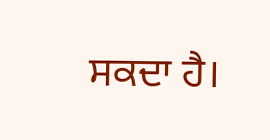ਸਕਦਾ ਹੈ।